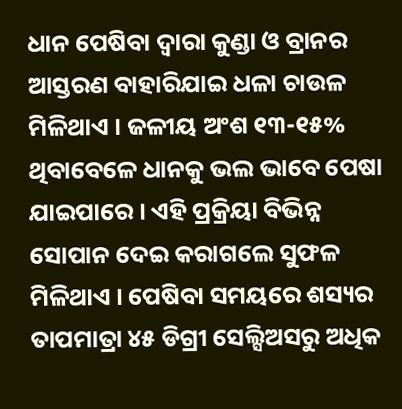ଧାନ ପେଷିବା ଦ୍ୱାରା କୁଣ୍ଡା ଓ ବ୍ରାନର ଆସ୍ତରଣ ବାହାରିଯାଇ ଧଳା ଚାଉଳ ମିଳିଥାଏ । ଜଳୀୟ ଅଂଶ ୧୩-୧୫% ଥିବାବେଳେ ଧାନକୁ ଭଲ ଭାବେ ପେଷା ଯାଇପାରେ । ଏହି ପ୍ରକ୍ରିୟା ବିଭିନ୍ନ ସୋପାନ ଦେଇ କରାଗଲେ ସୁଫଳ ମିଳିଥାଏ । ପେଷିବା ସମୟରେ ଶସ୍ୟର ତାପମାତ୍ରା ୪୫ ଡିଗ୍ରୀ ସେଲ୍ସିଅସରୁ ଅଧିକ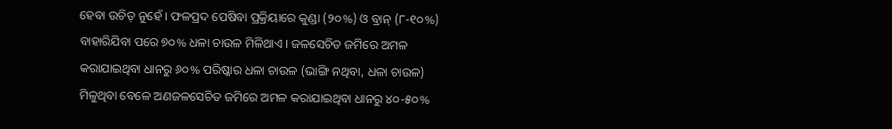ହେବା ଉଚିତ୍ ନୁହେଁ । ଫଳପ୍ରଦ ପେଷିବା ପ୍ରକ୍ରିୟାରେ କୁଣ୍ଡା (୨୦%) ଓ ବ୍ରାନ୍ (୮-୧୦%) ବାହାରିଯିବା ପରେ ୭୦% ଧଳା ଚାଉଳ ମିଳିଥାଏ । ଜଳସେଚିତ ଜମିରେ ଅମଳ କରାଯାଇଥିବା ଧାନରୁ ୬୦% ପରିଷ୍କାର ଧଳା ଚାଉଳ (ଭାଙ୍ଗି ନଥିବା, ଧଳା ଚାଉଳ) ମିଳୁଥିବା ବେଳେ ଅଣଜଳସେଚିତ ଜମିରେ ଅମଳ କରାଯାଇଥିବା ଧାନରୁ ୪୦-୫୦%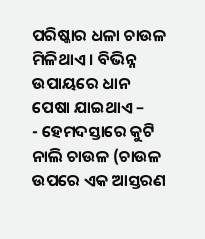ପରିଷ୍କାର ଧଳା ଚାଉଳ ମିଳିଥାଏ । ବିଭିନ୍ନ ଉପାୟରେ ଧାନ ପେଷା ଯାଇଥାଏ –
- ହେମଦସ୍ତାରେ କୁଟି ନାଲି ଚାଉଳ (ଚାଉଳ ଉପରେ ଏକ ଆସ୍ତରଣ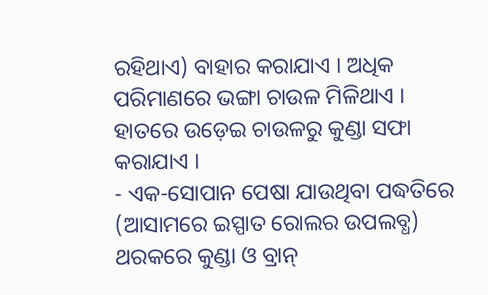ରହିଥାଏ) ବାହାର କରାଯାଏ । ଅଧିକ ପରିମାଣରେ ଭଙ୍ଗା ଚାଉଳ ମିଳିଥାଏ । ହାତରେ ଉଡ଼େଇ ଚାଉଳରୁ କୁଣ୍ଡା ସଫା କରାଯାଏ ।
- ଏକ-ସୋପାନ ପେଷା ଯାଉଥିବା ପଦ୍ଧତିରେ (ଆସାମରେ ଇସ୍ପାତ ରୋଲର ଉପଲବ୍ଧ) ଥରକରେ କୁଣ୍ଡା ଓ ବ୍ରାନ୍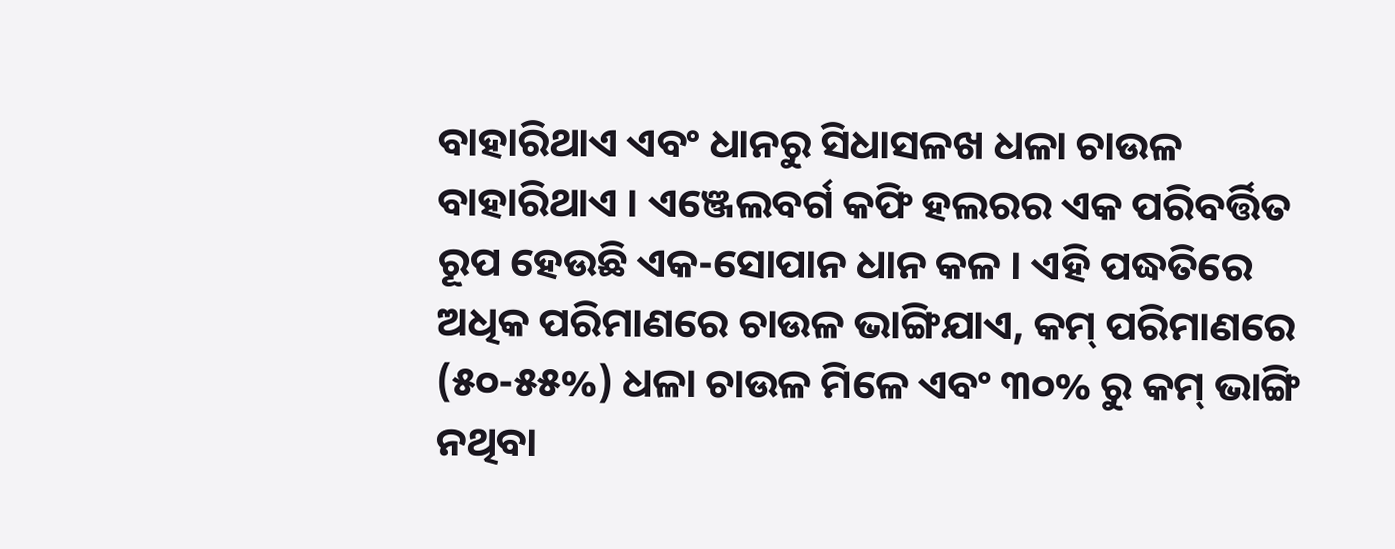ବାହାରିଥାଏ ଏବଂ ଧାନରୁ ସିଧାସଳଖ ଧଳା ଚାଉଳ ବାହାରିଥାଏ । ଏଞ୍ଜେଲବର୍ଗ କଫି ହଲରର ଏକ ପରିବର୍ତ୍ତିତ ରୂପ ହେଉଛି ଏକ-ସୋପାନ ଧାନ କଳ । ଏହି ପଦ୍ଧତିରେ ଅଧିକ ପରିମାଣରେ ଚାଉଳ ଭାଙ୍ଗିଯାଏ, କମ୍ ପରିମାଣରେ (୫୦-୫୫%) ଧଳା ଚାଉଳ ମିଳେ ଏବଂ ୩୦% ରୁ କମ୍ ଭାଙ୍ଗି ନଥିବା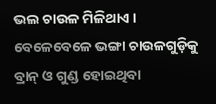ଭଲ ଚାଉଳ ମିଳିଥାଏ । ବେଳେବେଳେ ଭଙ୍ଗା ଚାଉଳଗୁଡ଼ିକୁ ବ୍ରାନ୍ ଓ ଗୁଣ୍ଡ ହୋଇଥିବା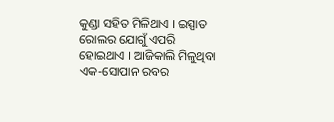କୁଣ୍ଡା ସହିତ ମିଳିଥାଏ । ଇସ୍ପାତ ରୋଲର ଯୋଗୁଁ ଏପରି ହୋଇଥାଏ । ଆଜିକାଲି ମିଳୁଥିବା ଏକ-ସୋପାନ ରବର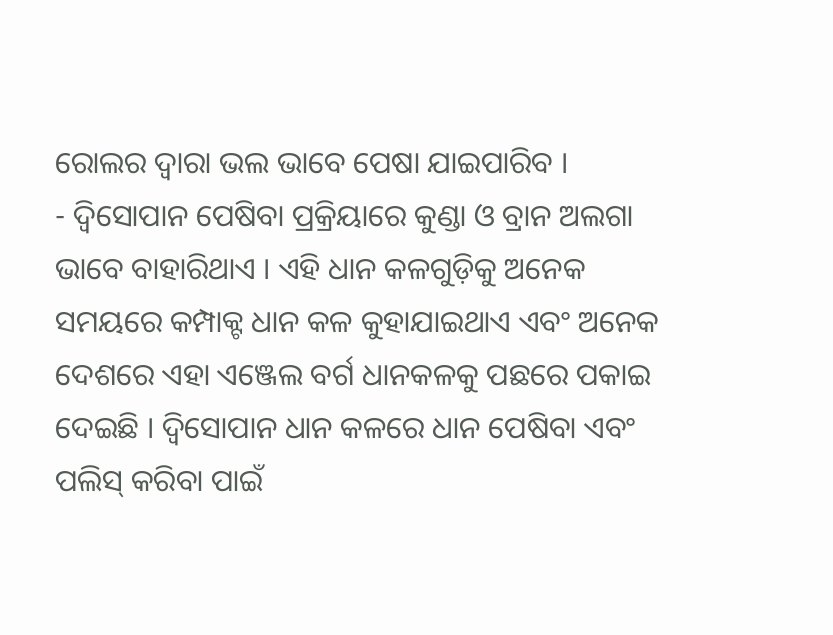ରୋଲର ଦ୍ୱାରା ଭଲ ଭାବେ ପେଷା ଯାଇପାରିବ ।
- ଦ୍ୱିସୋପାନ ପେଷିବା ପ୍ରକ୍ରିୟାରେ କୁଣ୍ଡା ଓ ବ୍ରାନ ଅଲଗା ଭାବେ ବାହାରିଥାଏ । ଏହି ଧାନ କଳଗୁଡ଼ିକୁ ଅନେକ ସମୟରେ କମ୍ପାକ୍ଟ ଧାନ କଳ କୁହାଯାଇଥାଏ ଏବଂ ଅନେକ ଦେଶରେ ଏହା ଏଞ୍ଜେଲ ବର୍ଗ ଧାନକଳକୁ ପଛରେ ପକାଇ ଦେଇଛି । ଦ୍ୱିସୋପାନ ଧାନ କଳରେ ଧାନ ପେଷିବା ଏବଂ ପଲିସ୍ କରିବା ପାଇଁ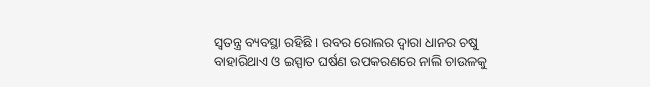ସ୍ୱତନ୍ତ୍ର ବ୍ୟବସ୍ଥା ରହିଛି । ରବର ରୋଲର ଦ୍ୱାରା ଧାନର ଚଷୁ ବାହାରିଥାଏ ଓ ଇସ୍ପାତ ଘର୍ଷଣ ଉପକରଣରେ ନାଲି ଚାଉଳକୁ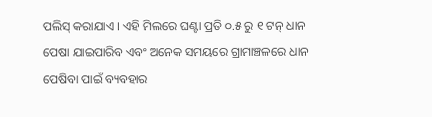ପଲିସ୍ କରାଯାଏ । ଏହି ମିଲରେ ଘଣ୍ଟା ପ୍ରତି ୦.୫ ରୁ ୧ ଟନ୍ ଧାନ ପେଷା ଯାଇପାରିବ ଏବଂ ଅନେକ ସମୟରେ ଗ୍ରାମାଞ୍ଚଳରେ ଧାନ ପେଷିବା ପାଇଁ ବ୍ୟବହାର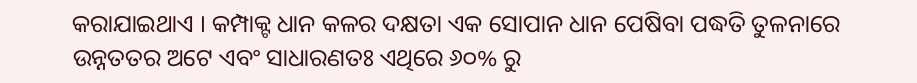କରାଯାଇଥାଏ । କମ୍ପାକ୍ଟ ଧାନ କଳର ଦକ୍ଷତା ଏକ ସୋପାନ ଧାନ ପେଷିବା ପଦ୍ଧତି ତୁଳନାରେ ଉନ୍ନତତର ଅଟେ ଏବଂ ସାଧାରଣତଃ ଏଥିରେ ୬୦% ରୁ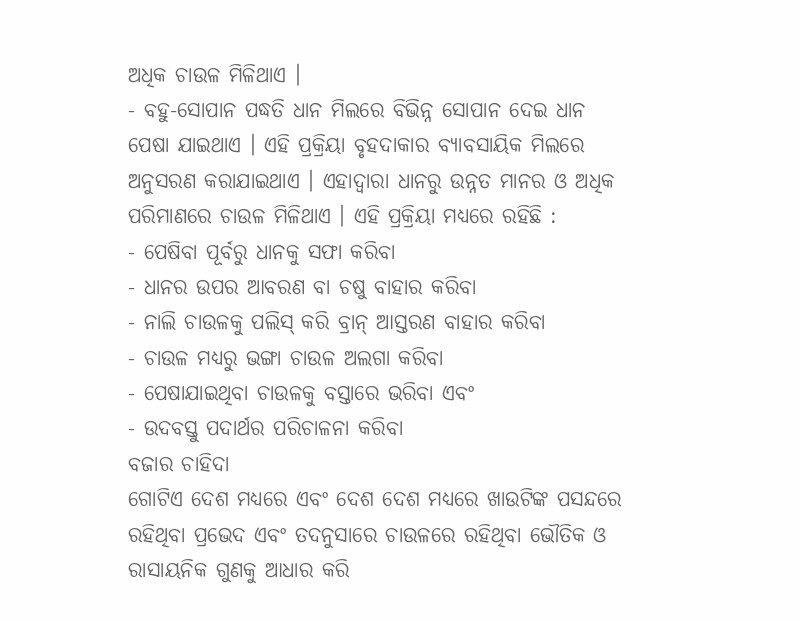ଅଧିକ ଚାଉଳ ମିଳିଥାଏ ।
- ବହୁ-ସୋପାନ ପଦ୍ଧତି ଧାନ ମିଲରେ ବିଭିନ୍ନ ସୋପାନ ଦେଇ ଧାନ ପେଷା ଯାଇଥାଏ । ଏହି ପ୍ରକ୍ରିୟା ବୃହଦାକାର ବ୍ୟାବସାୟିକ ମିଲରେ ଅନୁସରଣ କରାଯାଇଥାଏ । ଏହାଦ୍ୱାରା ଧାନରୁ ଉନ୍ନତ ମାନର ଓ ଅଧିକ ପରିମାଣରେ ଚାଉଳ ମିଳିଥାଏ । ଏହି ପ୍ରକ୍ରିୟା ମଧ୍ୟରେ ରହିଛି :
- ପେଷିବା ପୂର୍ବରୁ ଧାନକୁ ସଫା କରିବା
- ଧାନର ଉପର ଆବରଣ ବା ଚଷୁ ବାହାର କରିବା
- ନାଲି ଚାଉଳକୁ ପଲିସ୍ କରି ବ୍ରାନ୍ ଆସ୍ତରଣ ବାହାର କରିବା
- ଚାଉଳ ମଧ୍ୟରୁ ଭଙ୍ଗା ଚାଉଳ ଅଲଗା କରିବା
- ପେଷାଯାଇଥିବା ଚାଉଳକୁ ବସ୍ତାରେ ଭରିବା ଏବଂ
- ଉଦବସ୍ତୁ ପଦାର୍ଥର ପରିଚାଳନା କରିବା
ବଜାର ଚାହିଦା
ଗୋଟିଏ ଦେଶ ମଧ୍ୟରେ ଏବଂ ଦେଶ ଦେଶ ମଧ୍ୟରେ ଖାଉଟିଙ୍କ ପସନ୍ଦରେ ରହିଥିବା ପ୍ରଭେଦ ଏବଂ ତଦନୁସାରେ ଚାଉଳରେ ରହିଥିବା ଭୌତିକ ଓ ରାସାୟନିକ ଗୁଣକୁ ଆଧାର କରି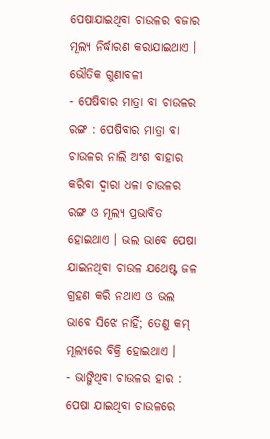ପେଷାଯାଇଥିବା ଚାଉଳର ବଜାର ମୂଲ୍ୟ ନିର୍ଦ୍ଧାରଣ କରାଯାଇଥାଏ ।
ଭୌତିକ ଗୁଣାବଳୀ
- ପେଷିବାର ମାତ୍ରା ବା ଚାଉଳର ରଙ୍ଗ : ପେଷିବାର ମାତ୍ରା ବା ଚାଉଳର ନାଲି ଅଂଶ ବାହାର କରିବା ଦ୍ୱାରା ଧଳା ଚାଉଳର ରଙ୍ଗ ଓ ମୂଲ୍ୟ ପ୍ରଭାବିତ ହୋଇଥାଏ । ଭଲ ଭାବେ ପେଷା ଯାଇନଥିବା ଚାଉଳ ଯଥେଷ୍ଟ ଜଳ ଗ୍ରହଣ କରି ନଥାଏ ଓ ଭଲ ଭାବେ ସିଝେ ନାହିଁ; ତେଣୁ କମ୍ ମୂଲ୍ୟରେ ବିକ୍ରି ହୋଇଥାଏ ।
- ଭାଙ୍ଗିଥିବା ଚାଉଳର ହାର : ପେଷା ଯାଇଥିବା ଚାଉଳରେ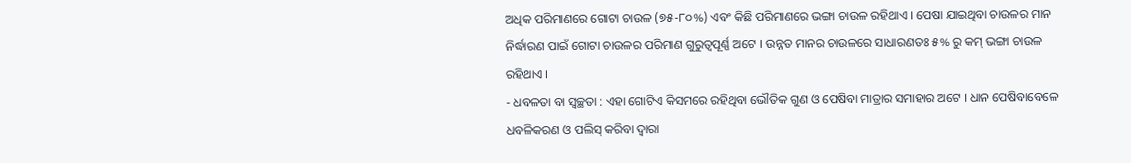ଅଧିକ ପରିମାଣରେ ଗୋଟା ଚାଉଳ (୭୫-୮୦%) ଏବଂ କିଛି ପରିମାଣରେ ଭଙ୍ଗା ଚାଉଳ ରହିଥାଏ । ପେଷା ଯାଇଥିବା ଚାଉଳର ମାନ ନିର୍ଦ୍ଧାରଣ ପାଇଁ ଗୋଟା ଚାଉଳର ପରିମାଣ ଗୁରୁତ୍ୱପୂର୍ଣ୍ଣ ଅଟେ । ଉନ୍ନତ ମାନର ଚାଉଳରେ ସାଧାରଣତଃ ୫% ରୁ କମ୍ ଭଙ୍ଗା ଚାଉଳ ରହିଥାଏ ।
- ଧବଳତା ବା ସ୍ୱଚ୍ଛତା : ଏହା ଗୋଟିଏ କିସମରେ ରହିଥିବା ଭୌତିକ ଗୁଣ ଓ ପେଷିବା ମାତ୍ରାର ସମାହାର ଅଟେ । ଧାନ ପେଷିବାବେଳେ ଧବଳିକରଣ ଓ ପଲିସ୍ କରିବା ଦ୍ୱାରା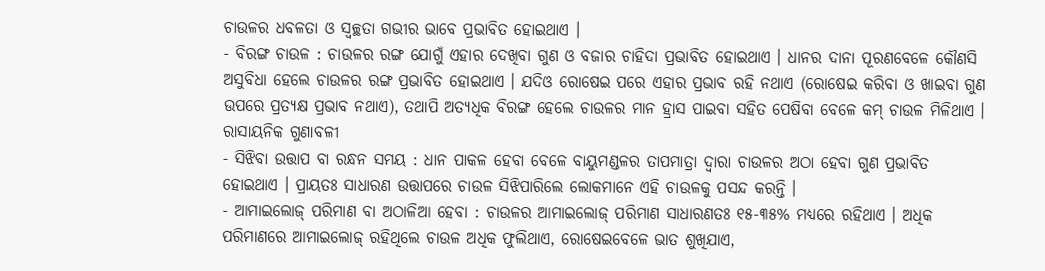ଚାଉଳର ଧବଳତା ଓ ସ୍ୱଚ୍ଛତା ଗଭୀର ଭାବେ ପ୍ରଭାବିତ ହୋଇଥାଏ ।
- ବିରଙ୍ଗ ଚାଉଳ : ଚାଉଳର ରଙ୍ଗ ଯୋଗୁଁ ଏହାର ଦେଖିବା ଗୁଣ ଓ ବଜାର ଚାହିଦା ପ୍ରଭାବିତ ହୋଇଥାଏ । ଧାନର ଦାନା ପୂରଣବେଳେ କୌଣସି ଅସୁବିଧା ହେଲେ ଚାଉଳର ରଙ୍ଗ ପ୍ରଭାବିତ ହୋଇଥାଏ । ଯଦିଓ ରୋଷେଇ ପରେ ଏହାର ପ୍ରଭାବ ରହି ନଥାଏ (ରୋଷେଇ କରିବା ଓ ଖାଇବା ଗୁଣ ଉପରେ ପ୍ରତ୍ୟକ୍ଷ ପ୍ରଭାବ ନଥାଏ), ତଥାପି ଅତ୍ୟଧିକ ବିରଙ୍ଗ ହେଲେ ଚାଉଳର ମାନ ହ୍ରାସ ପାଇବା ସହିତ ପେଷିବା ବେଳେ କମ୍ ଚାଉଳ ମିଳିଥାଏ ।
ରାସାୟନିକ ଗୁଣାବଳୀ
- ସିଝିବା ଉତ୍ତାପ ବା ରନ୍ଧନ ସମୟ : ଧାନ ପାକଳ ହେବା ବେଳେ ବାୟୁମଣ୍ଡଳର ତାପମାତ୍ରା ଦ୍ୱାରା ଚାଉଳର ଅଠା ହେବା ଗୁଣ ପ୍ରଭାବିତ ହୋଇଥାଏ । ପ୍ରାୟତଃ ସାଧାରଣ ଉତ୍ତାପରେ ଚାଉଳ ସିଝିପାରିଲେ ଲୋକମାନେ ଏହି ଚାଉଳକୁ ପସନ୍ଦ କରନ୍ତି ।
- ଆମାଇଲୋଜ୍ ପରିମାଣ ବା ଅଠାଳିଆ ହେବା : ଚାଉଳର ଆମାଇଲୋଜ୍ ପରିମାଣ ସାଧାରଣତଃ ୧୫-୩୫% ମଧ୍ୟରେ ରହିଥାଏ । ଅଧିକ ପରିମାଣରେ ଆମାଇଲୋଜ୍ ରହିଥିଲେ ଚାଉଳ ଅଧିକ ଫୁଲିଥାଏ, ରୋଷେଇବେଳେ ଭାତ ଶୁଖିଯାଏ,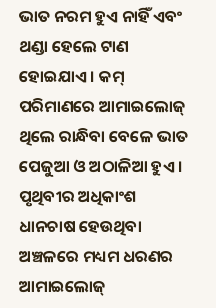ଭାତ ନରମ ହୁଏ ନାହିଁ ଏବଂ ଥଣ୍ଡା ହେଲେ ଟାଣ ହୋଇଯାଏ । କମ୍ ପରିମାଣରେ ଆମାଇଲୋଜ୍ ଥିଲେ ରାନ୍ଧିବା ବେଳେ ଭାତ ପେଜୁଆ ଓ ଅଠାଳିଆ ହୁଏ । ପୃଥିବୀର ଅଧିକାଂଶ ଧାନଚାଷ ହେଉଥିବା ଅଞ୍ଚଳରେ ମଧ୍ୟମ ଧରଣର ଆମାଇଲୋଜ୍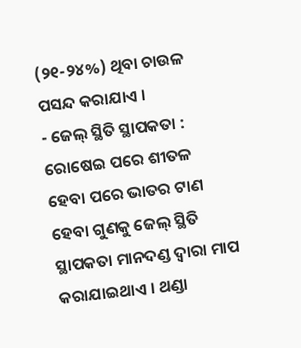(୨୧-୨୪%) ଥିବା ଚାଉଳ ପସନ୍ଦ କରାଯାଏ ।
- ଜେଲ୍ ସ୍ଥିତି ସ୍ଥାପକତା : ରୋଷେଇ ପରେ ଶୀତଳ ହେବା ପରେ ଭାତର ଟାଣ ହେବା ଗୁଣକୁ ଜେଲ୍ ସ୍ଥିତି ସ୍ଥାପକତା ମାନଦଣ୍ଡ ଦ୍ୱାରା ମାପ କରାଯାଇଥାଏ । ଥଣ୍ଡା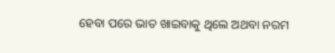ହେବା ପରେ ଭାତ ଖାଇବାକୁ ଥିଲେ ଅଥବା ନରମ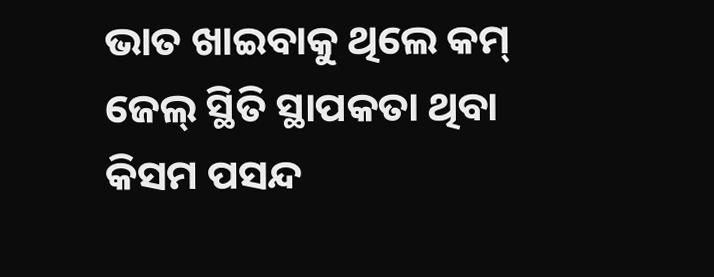ଭାତ ଖାଇବାକୁ ଥିଲେ କମ୍ ଜେଲ୍ ସ୍ଥିତି ସ୍ଥାପକତା ଥିବା କିସମ ପସନ୍ଦ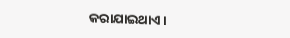କରାଯାଇଥାଏ ।